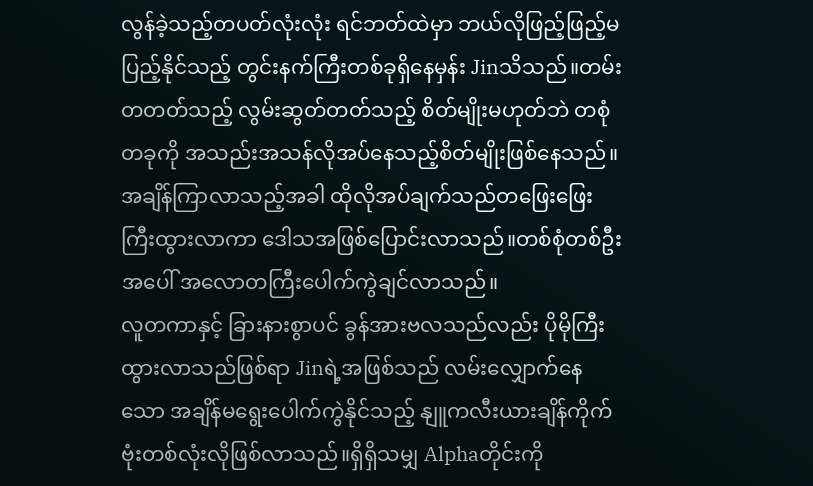လွန်ခဲ့သည့်တပတ်လုံးလုံး ရင်ဘတ်ထဲမှာ ဘယ်လိုဖြည့်ဖြည့်မပြည့်နိုင်သည့် တွင်းနက်ကြီးတစ်ခုရှိနေမှန်း Jinသိသည်။တမ်းတတတ်သည့် လွမ်းဆွတ်တတ်သည့် စိတ်မျိုးမဟုတ်ဘဲ တစုံတခုကို အသည်းအသန်လိုအပ်နေသည့်စိတ်မျိုးဖြစ်နေသည်။အချိန်ကြာလာသည့်အခါ ထိုလိုအပ်ချက်သည်တဖြေးဖြေးကြီးထွားလာကာ ဒေါသအဖြစ်ပြောင်းလာသည်။တစ်စုံတစ်ဦးအပေါ် အလောတကြီးပေါက်ကွဲချင်လာသည်။
လူတကာနှင့် ခြားနားစွာပင် ခွန်အားဗလသည်လည်း ပိုမိုကြီးထွားလာသည်ဖြစ်ရာ Jinရဲ့အဖြစ်သည် လမ်းလျှောက်နေသော အချိန်မရွေးပေါက်ကွဲနိုင်သည့် နျူကလီးယားချိန်ကိုက်ဗုံးတစ်လုံးလိုဖြစ်လာသည်။ရှိရှိသမျှ Alphaတိုင်းကို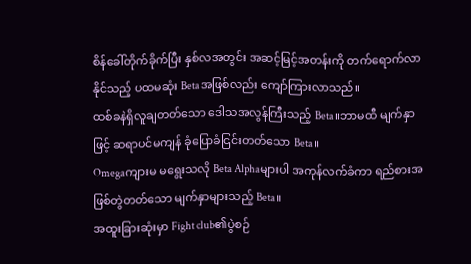စိန်ခေါ်တိုက်ခိုက်ပြီး နှစ်လအတွင်း အဆင့်မြင့်အတန်းကို တက်ရောက်လာနိုင်သည့် ပထမဆုံး Betaအဖြစ်လည်း ကျော်ကြားလာသည်။
ထစ်ခနဲရှိလူချတတ်သော ဒေါသအလွန်ကြီးသည့် Beta။ဘာမထီ မျက်နှာဖြင့် ဆရာပင်မကျန် ခုံပြောခံငြင်းတတ်သော Beta။
Omegaကျားမ မရွေးသလို Beta Alphaများပါ အကုန်လက်ခံကာ ရည်စားအဖြစ်တွဲတတ်သော မျက်နှာများသည့် Beta။
အထူးခြားဆုံးမှာ Fight club၏ပွဲစဉ်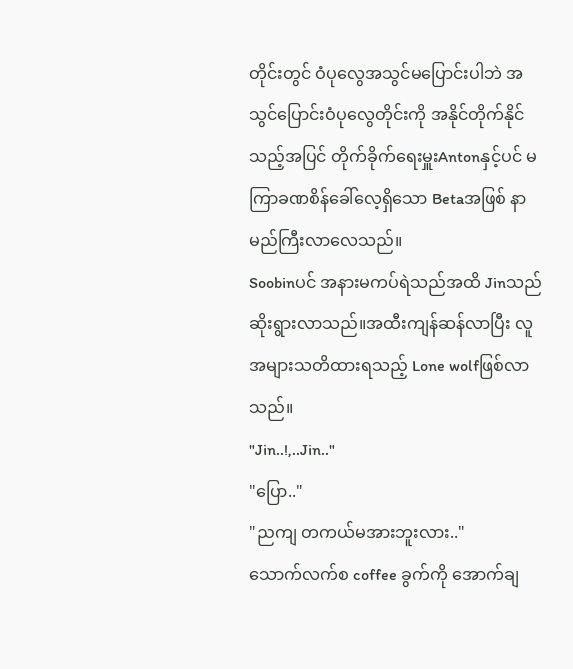တိုင်းတွင် ဝံပုလွေအသွင်မပြောင်းပါဘဲ အသွင်ပြောင်းဝံပုလွေတိုင်းကို အနိုင်တိုက်နိုင်သည့်အပြင် တိုက်ခိုက်ရေးမှူးAntonနှင့်ပင် မကြာခဏစိန်ခေါ်လေ့ရှိသော Betaအဖြစ် နာမည်ကြီးလာလေသည်။
Soobinပင် အနားမကပ်ရဲသည်အထိ Jinသည် ဆိုးရွားလာသည်။အထီးကျန်ဆန်လာပြီး လူအများသတိထားရသည့် Lone wolfဖြစ်လာသည်။
"Jin..!,..Jin.."
"ပြော.."
"ညကျ တကယ်မအားဘူးလား.."
သောက်လက်စ coffee ခွက်ကို အောက်ချ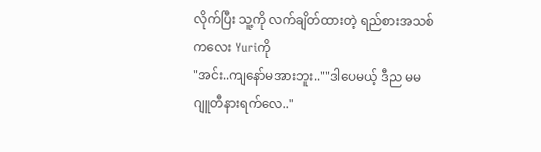လိုက်ပြီး သူ့ကို လက်ချိတ်ထားတဲ့ ရည်စားအသစ်ကလေး Yuriကို
"အင်း..ကျနော်မအားဘူး..""ဒါပေမယ့် ဒီည မမ ဂျူတီနားရက်လေ.."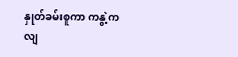နှုတ်ခမ်းစူကာ ကနွဲ့ကလျ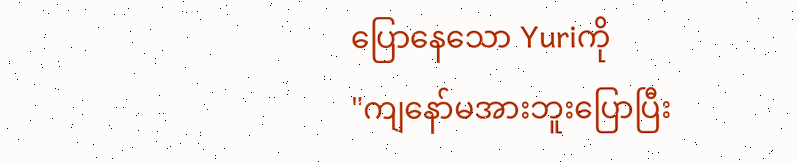ပြောနေသော Yuriကို
"ကျနော်မအားဘူးပြောပြီး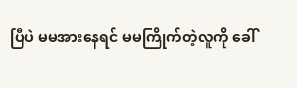ပြီပဲ မမအားနေရင် မမကြိုက်တဲ့လူကို ခေါ်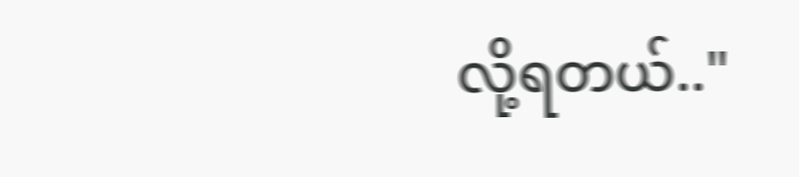လို့ရတယ်.."